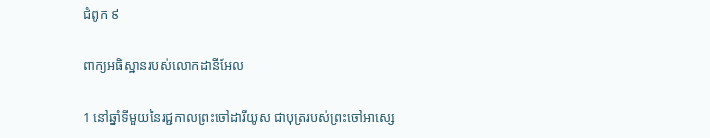ជំពូក ៩

ពាក្យអធិស្ឋានរបស់លោកដានីអែល

1 នៅឆ្នាំទីមួយនៃរជ្ជ‌កាលព្រះ‌ចៅដារី‌យូស ជាបុត្ររបស់ព្រះ‌ចៅអា‌ស្សេ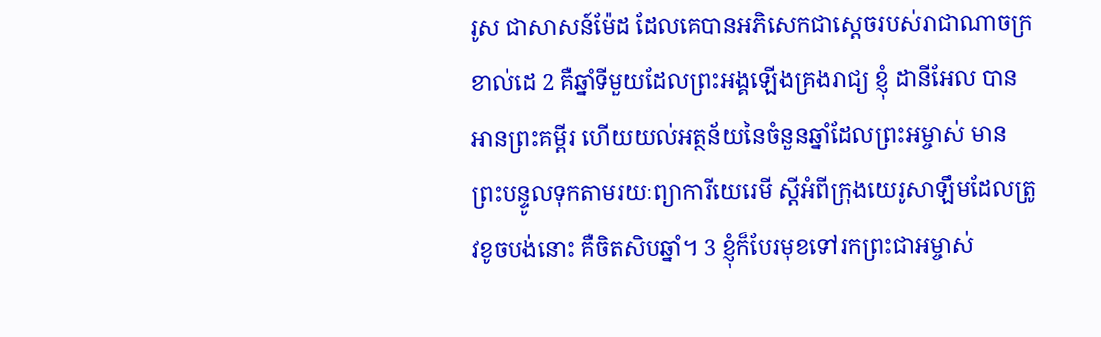រូស ជាសាសន៍ម៉ែដ ដែលគេបានអភិសេកជាស្តេចរបស់រាជា‌ណា‌ចក្រខាល់ដេ 2 គឺឆ្នាំទីមួយដែលព្រះ‌អង្គឡើងគ្រងរាជ្យ ខ្ញុំ ដានីអែល បានអានព្រះ‌គម្ពីរ ហើយយល់អត្ថ‌ន័យនៃចំនួនឆ្នាំដែលព្រះ‌អម្ចាស់ មានព្រះ‌បន្ទូលទុកតាម‌រយៈព្យាការីយេរេមី ស្តីអំពីក្រុងយេរូ‌សាឡឹមដែលត្រូវខូចបង់នោះ គឺចិត‌សិបឆ្នាំ។ 3 ខ្ញុំក៏បែរមុខទៅរកព្រះ‌ជា‌អម្ចាស់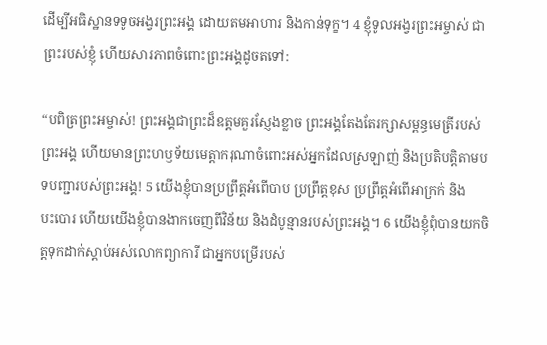ដើម្បីអធិស្ឋានទទូចអង្វរព្រះ‌អង្គ ដោយតមអាហារ និងកាន់ទុក្ខ។ 4 ខ្ញុំទូល‌អង្វរព្រះ‌អម្ចាស់ ជាព្រះរបស់ខ្ញុំ ហើយសារភាពចំពោះព្រះ‌អង្គដូចតទៅ:

“បពិត្រព្រះ‌អម្ចាស់! ព្រះ‌អង្គជាព្រះដ៏ឧត្ដមគួរស្ញែងខ្លាច ព្រះ‌អង្គតែង‌តែរក្សាសម្ពន្ធ‌មេត្រីរបស់ព្រះ‌អង្គ ហើយមានព្រះ‌ហឫ‌ទ័យមេត្តា‌ករុណាចំពោះអស់អ្នកដែលស្រឡាញ់ និងប្រតិ‌បត្តិតាមបទ‌បញ្ជារបស់ព្រះ‌អង្គ! 5 យើងខ្ញុំបានប្រព្រឹត្តអំពើបាប ប្រព្រឹត្តខុស ប្រព្រឹត្តអំពើអាក្រក់ និងបះ‌បោរ ហើយយើងខ្ញុំបានងាកចេញពីវិន័យ និងដំបូន្មានរបស់ព្រះ‌អង្គ។ 6 យើងខ្ញុំពុំបានយកចិត្តទុកដាក់ស្ដាប់អស់លោកព្យាការី ជាអ្នកបម្រើរបស់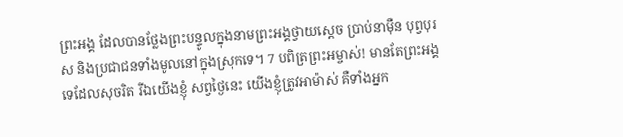ព្រះ‌អង្គ ដែលបានថ្លែងព្រះ‌បន្ទូលក្នុងនាមព្រះ‌អង្គថ្វាយស្តេច ប្រាប់នាម៉ឺន បុព្វ‌បុរស និងប្រជាជនទាំងមូលនៅក្នុងស្រុកទេ។ 7 បពិត្រព្រះ‌អម្ចាស់! មានតែព្រះ‌អង្គទេដែលសុចរិត រីឯយើងខ្ញុំ សព្វថ្ងៃនេះ យើងខ្ញុំត្រូវអាម៉ាស់ គឺទាំងអ្នក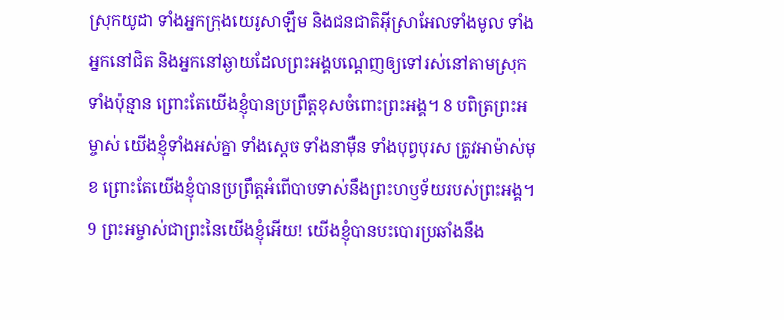ស្រុកយូដា ទាំងអ្នកក្រុងយេរូ‌សាឡឹម និងជនជាតិអ៊ីស្រា‌អែលទាំងមូល ទាំងអ្នកនៅជិត និងអ្នកនៅឆ្ងាយដែលព្រះ‌អង្គបណ្តេញឲ្យទៅរស់នៅតាមស្រុកទាំងប៉ុន្មាន ព្រោះតែយើងខ្ញុំបានប្រព្រឹត្តខុសចំពោះព្រះ‌អង្គ។ 8 បពិត្រព្រះ‌អម្ចាស់ យើងខ្ញុំទាំងអស់គ្នា ទាំងស្តេច ទាំងនាម៉ឺន ទាំងបុព្វ‌បុរស ត្រូវអាម៉ាស់មុខ ព្រោះតែយើងខ្ញុំបានប្រព្រឹត្តអំពើបាបទាស់នឹងព្រះ‌ហឫ‌ទ័យរបស់ព្រះ‌អង្គ។ 9 ព្រះ‌អម្ចាស់ជាព្រះនៃយើងខ្ញុំអើយ! យើងខ្ញុំបានបះ‌បោរប្រឆាំងនឹង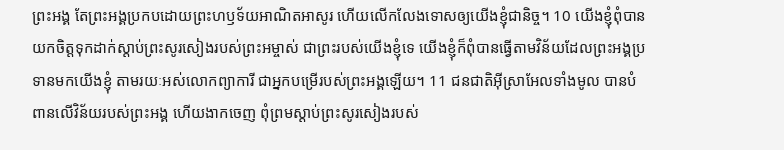ព្រះ‌អង្គ តែព្រះ‌អង្គប្រកបដោយព្រះ‌ហឫ‌ទ័យអាណិត‌អាសូរ ហើយលើក‌លែងទោសឲ្យយើងខ្ញុំជា‌និច្ច។ 10 យើងខ្ញុំពុំបានយកចិត្តទុកដាក់ស្ដាប់ព្រះ‌សូរ‌សៀងរបស់ព្រះ‌អម្ចាស់ ជាព្រះរបស់យើងខ្ញុំទេ យើងខ្ញុំក៏ពុំបានធ្វើតាមវិន័យដែលព្រះ‌អង្គប្រទានមកយើងខ្ញុំ តាម‌រយៈអស់លោកព្យាការី ជាអ្នកបម្រើរបស់ព្រះ‌អង្គឡើយ។ 11 ជនជាតិអ៊ីស្រា‌អែលទាំងមូល បានបំពានលើវិន័យរបស់ព្រះ‌អង្គ ហើយងាកចេញ ពុំព្រមស្ដាប់ព្រះ‌សូរ‌សៀងរបស់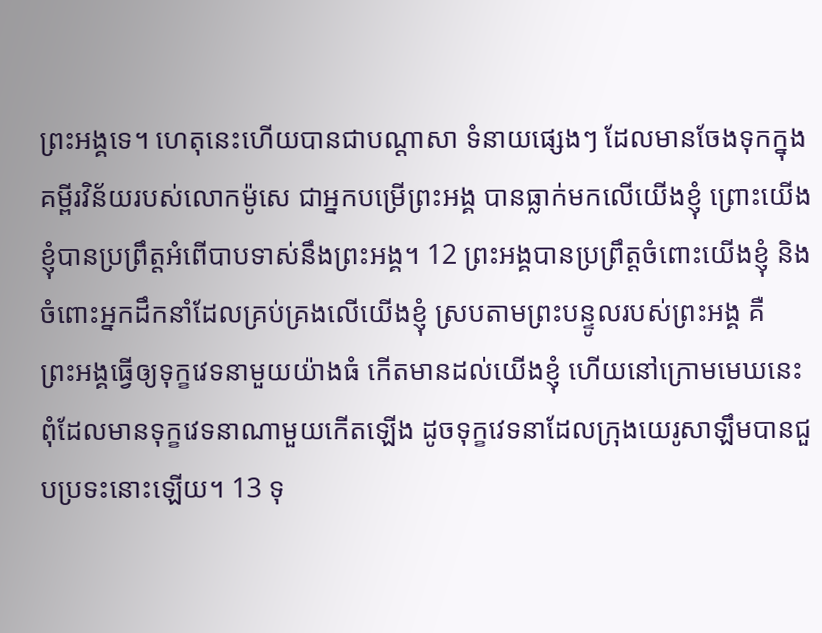ព្រះ‌អង្គទេ។ ហេតុនេះហើយបានជាបណ្ដាសា ទំនាយផ្សេងៗ ដែលមានចែងទុកក្នុងគម្ពីរ‌វិន័យរបស់លោកម៉ូសេ ជាអ្នកបម្រើព្រះ‌អង្គ បានធ្លាក់មកលើយើងខ្ញុំ ព្រោះយើងខ្ញុំបានប្រព្រឹត្តអំពើបាបទាស់នឹងព្រះ‌អង្គ។ 12 ព្រះ‌អង្គបានប្រព្រឹត្តចំពោះយើងខ្ញុំ និងចំពោះអ្នកដឹកនាំដែលគ្រប់‌គ្រងលើយើងខ្ញុំ ស្របតាមព្រះ‌បន្ទូលរបស់ព្រះ‌អង្គ គឺព្រះ‌អង្គធ្វើឲ្យទុក្ខវេទនាមួយយ៉ាងធំ កើតមានដល់យើងខ្ញុំ ហើយនៅក្រោមមេឃនេះពុំដែលមានទុក្ខវេទនាណាមួយកើតឡើង ដូចទុក្ខវេទនាដែលក្រុងយេរូ‌សាឡឹមបានជួបប្រទះនោះឡើយ។ 13 ទុ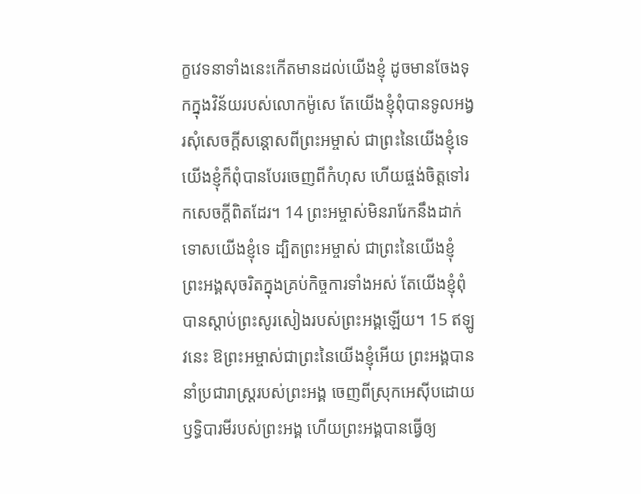ក្ខវេទនាទាំងនេះកើតមានដល់យើងខ្ញុំ ដូចមានចែងទុកក្នុងវិន័យរបស់លោកម៉ូសេ តែយើងខ្ញុំពុំបានទូល‌អង្វរសុំសេចក្ដីសន្ដោសពីព្រះ‌អម្ចាស់ ជាព្រះនៃយើងខ្ញុំទេ យើងខ្ញុំក៏ពុំបានបែរចេញពីកំហុស ហើយផ្ចង់ចិត្តទៅរកសេចក្ដីពិតដែរ។ 14 ព្រះ‌អម្ចាស់មិនរារែកនឹងដាក់ទោសយើងខ្ញុំទេ ដ្បិតព្រះ‌អម្ចាស់ ជាព្រះនៃយើងខ្ញុំ ព្រះ‌អង្គសុចរិតក្នុងគ្រប់កិច្ច‌ការទាំងអស់ តែយើងខ្ញុំពុំបានស្ដាប់ព្រះ‌សូរ‌សៀងរបស់ព្រះ‌អង្គឡើយ។ 15 ឥឡូវនេះ ឱព្រះ‌អម្ចាស់ជាព្រះនៃយើងខ្ញុំអើយ ព្រះ‌អង្គបាននាំប្រជា‌រាស្ដ្ររបស់ព្រះ‌អង្គ ចេញពីស្រុកអេស៊ីបដោយឫទ្ធិ‌បារមីរបស់ព្រះ‌អង្គ ហើយព្រះ‌អង្គបានធ្វើឲ្យ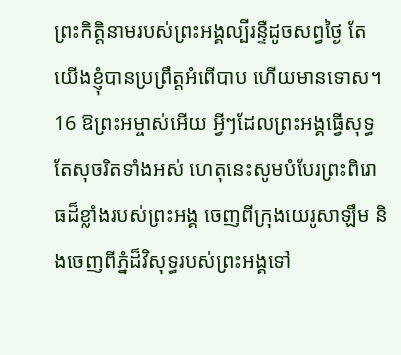ព្រះ‌កិត្តិ‌នាមរបស់ព្រះ‌អង្គល្បីរន្ទឺដូចសព្វថ្ងៃ តែយើងខ្ញុំបានប្រព្រឹត្តអំពើបាប ហើយមានទោស។ 16 ឱព្រះ‌អម្ចាស់អើយ អ្វីៗដែលព្រះ‌អង្គធ្វើសុទ្ធតែសុចរិតទាំងអស់ ហេតុនេះសូមបំបែរព្រះ‌ពិរោធដ៏ខ្លាំងរបស់ព្រះ‌អង្គ ចេញពីក្រុងយេរូ‌សាឡឹម និងចេញពីភ្នំដ៏‌វិសុទ្ធរបស់ព្រះ‌អង្គទៅ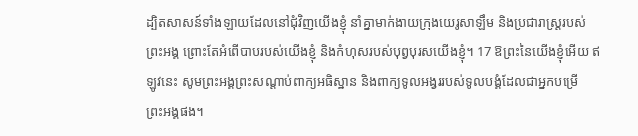ដ្បិតសាសន៍ទាំង‌ឡាយដែលនៅជុំ‌វិញយើងខ្ញុំ នាំគ្នាមាក់‌ងាយក្រុងយេរូ‌សាឡឹម និងប្រជា‌រាស្ដ្ររបស់ព្រះ‌អង្គ ព្រោះតែអំពើបាបរបស់យើងខ្ញុំ និងកំហុសរបស់បុព្វ‌បុរសយើងខ្ញុំ។ 17 ឱព្រះនៃយើងខ្ញុំអើយ ឥឡូវនេះ សូមព្រះ‌អង្គព្រះ‌សណ្ដាប់ពាក្យអធិស្ឋាន និងពាក្យទូល‌អង្វររបស់ទូល‌បង្គំដែលជាអ្នកបម្រើព្រះ‌អង្គផង។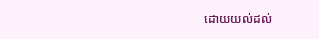ដោយយល់ដល់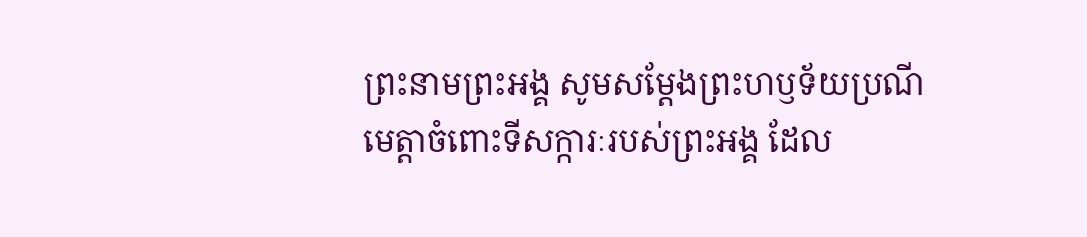ព្រះ‌នាមព្រះ‌អង្គ សូមសម្ដែងព្រះ‌ហឫ‌ទ័យប្រណីមេត្តាចំពោះទីសក្ការៈរបស់ព្រះ‌អង្គ ដែល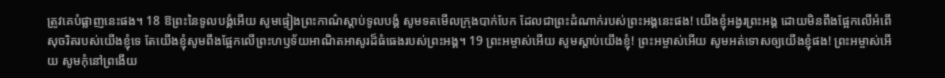ត្រូវគេបំផ្លាញនេះផង។ 18 ឱព្រះនៃទូល‌បង្គំអើយ សូមផ្ទៀងព្រះ‌កាណ៌ស្ដាប់ទូល‌បង្គំ សូមទតមើលក្រុងបាក់‌បែក ដែលជាព្រះ‌ដំណាក់របស់ព្រះ‌អង្គនេះផង! យើងខ្ញុំអង្វរព្រះ‌អង្គ ដោយមិនពឹងផ្អែកលើអំពើសុចរិតរបស់យើងខ្ញុំទេ តែយើងខ្ញុំសូមពឹងផ្អែកលើព្រះ‌ហឫ‌ទ័យអាណិត‌អាសូរដ៏ធំ‌ធេងរបស់ព្រះ‌អង្គ។ 19 ព្រះ‌អម្ចាស់អើយ សូមស្ដាប់យើងខ្ញុំ! ព្រះ‌អម្ចាស់អើយ សូមអត់‌ទោសឲ្យយើងខ្ញុំផង! ព្រះ‌អម្ចាស់អើយ សូមកុំនៅព្រងើយ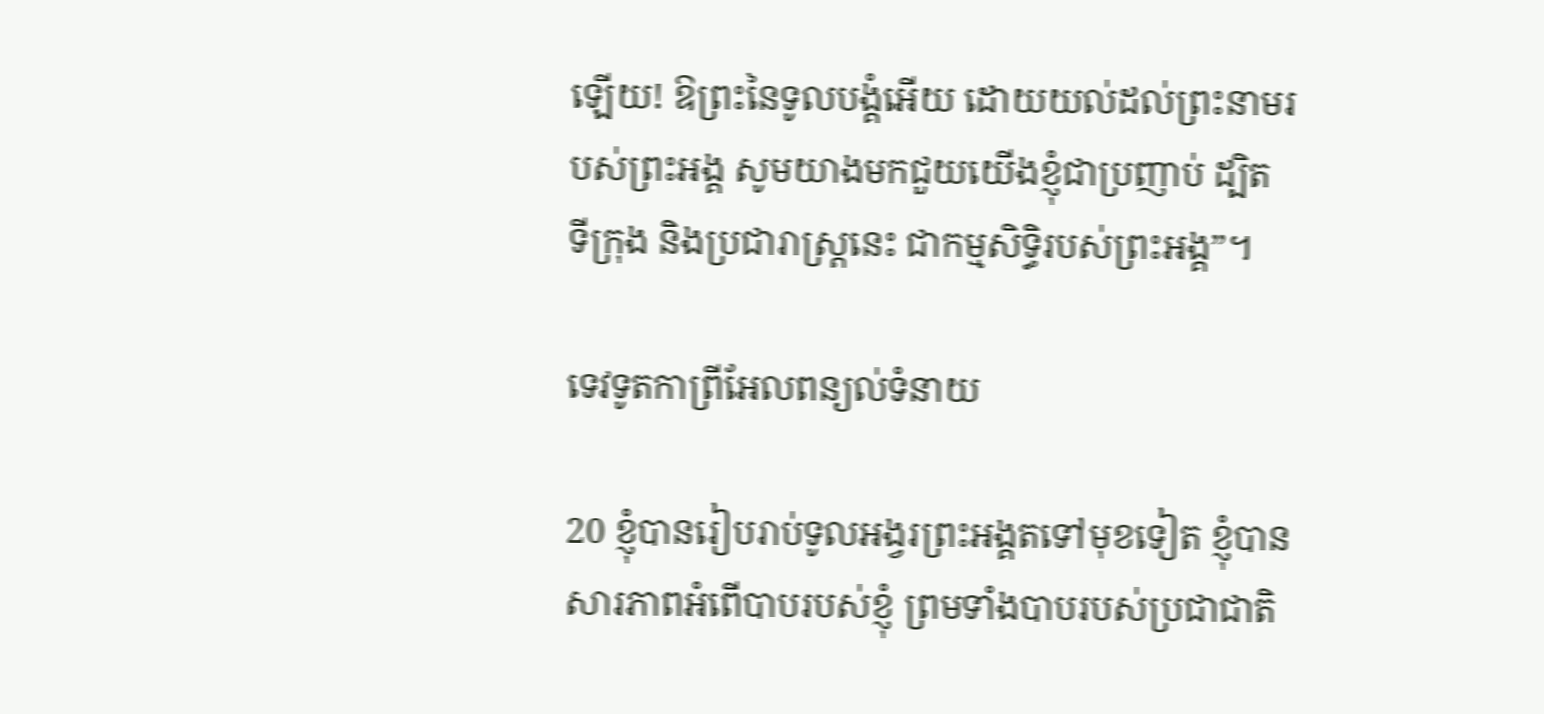ឡើយ! ឱព្រះនៃទូល‌បង្គំអើយ ដោយយល់ដល់ព្រះ‌នាមរបស់ព្រះ‌អង្គ សូមយាងមកជួយយើងខ្ញុំជាប្រញាប់ ដ្បិតទី‌ក្រុង និងប្រជា‌រាស្ដ្រនេះ ជាកម្ម‌សិទ្ធិរបស់ព្រះ‌អង្គ”។

ទេវទូតកាព្រី‌អែលពន្យល់ទំនាយ

20 ខ្ញុំបានរៀប‌រាប់ទូល‌អង្វរព្រះ‌អង្គតទៅមុខទៀត ខ្ញុំបានសារភាពអំពើបាបរបស់ខ្ញុំ ព្រមទាំងបាបរបស់ប្រជា‌ជាតិ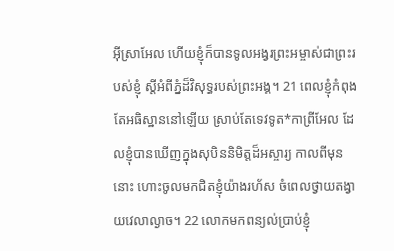អ៊ីស្រា‌អែល ហើយខ្ញុំក៏បានទូល‌អង្វរព្រះ‌អម្ចាស់ជាព្រះរបស់ខ្ញុំ ស្តីអំពីភ្នំដ៏‌វិសុទ្ធរបស់ព្រះ‌អង្គ។ 21 ពេលខ្ញុំកំពុងតែអធិស្ឋាននៅឡើយ ស្រាប់តែទេវទូត*កាព្រី‌អែល ដែលខ្ញុំបានឃើញក្នុងសុបិននិមិត្តដ៏អស្ចារ្យ កាលពីមុននោះ ហោះចូលមកជិតខ្ញុំយ៉ាងរហ័ស ចំពេលថ្វាយតង្វាយវេលាល្ងាច។ 22 លោកមកពន្យល់ប្រាប់ខ្ញុំ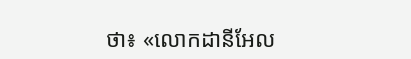ថា៖ «លោកដានីអែល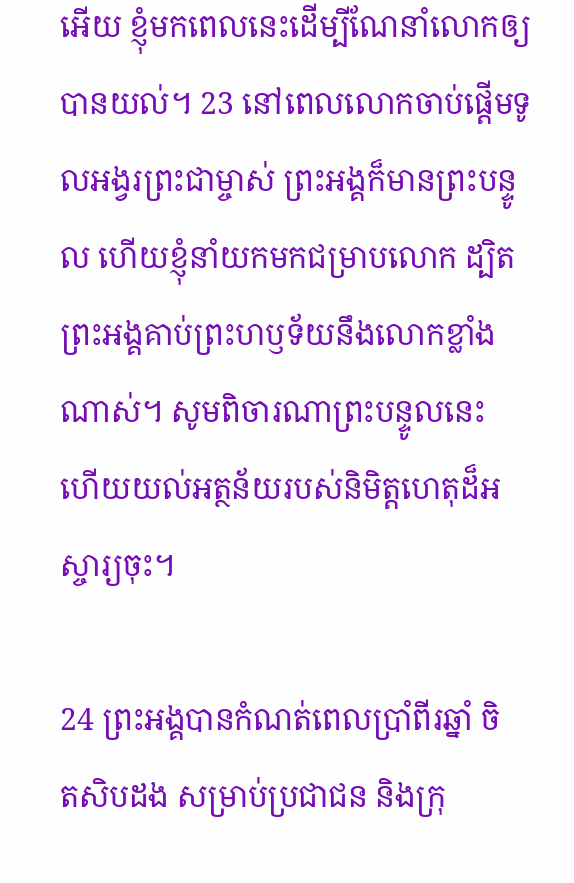អើយ ខ្ញុំមកពេលនេះដើម្បីណែ‌នាំលោកឲ្យបានយល់។ 23 នៅពេលលោកចាប់ផ្តើមទូល‌អង្វរព្រះ‌ជាម្ចាស់ ព្រះ‌អង្គក៏មានព្រះ‌បន្ទូល ហើយខ្ញុំនាំយកមកជម្រាបលោក ដ្បិតព្រះ‌អង្គគាប់ព្រះ‌ហឫ‌ទ័យនឹងលោកខ្លាំងណាស់។ សូមពិចារណាព្រះ‌បន្ទូលនេះ ហើយយល់អត្ថ‌ន័យរបស់និមិត្ត‌ហេតុដ៏អស្ចារ្យចុះ។

24 ព្រះ‌អង្គបានកំណត់ពេលប្រាំពីរឆ្នាំ ចិត‌សិបដង សម្រាប់ប្រជាជន និងក្រុ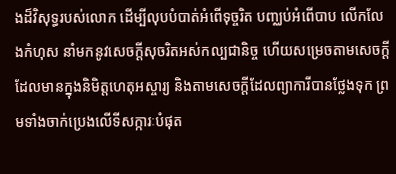ងដ៏‌វិសុទ្ធរបស់លោក ដើម្បីលុបបំបាត់អំពើទុច្ចរិត បញ្ឈប់អំពើបាប លើក‌លែងកំហុស នាំមកនូវសេចក្ដីសុចរិតអស់កល្ប‌ជានិច្ច ហើយសម្រេចតាមសេចក្ដីដែលមានក្នុងនិមិត្ត‌ហេតុអស្ចារ្យ និងតាមសេចក្ដីដែលព្យាការីបានថ្លែងទុក ព្រមទាំងចាក់ប្រេងលើទីសក្ការៈបំផុត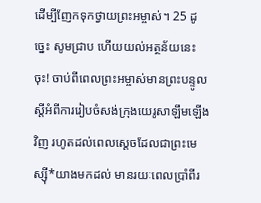ដើម្បីញែកទុកថ្វាយព្រះ‌អម្ចាស់។ 25 ដូច្នេះ សូមជ្រាប ហើយយល់អត្ថ‌ន័យនេះចុះ! ចាប់ពីពេលព្រះ‌អម្ចាស់មានព្រះ‌បន្ទូល ស្តីអំពីការរៀប‌ចំសង់ក្រុងយេរូ‌សាឡឹមឡើងវិញ រហូតដល់ពេលស្តេចដែលជាព្រះ‌មេស្ស៊ី*យាងមកដល់ មាន‌រយៈពេលប្រាំពីរ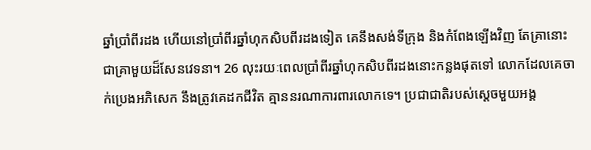ឆ្នាំប្រាំពីរដង ហើយនៅប្រាំពីរឆ្នាំហុក‌សិបពីរដងទៀត គេនឹងសង់ទី‌ក្រុង និងកំពែងឡើងវិញ តែគ្រានោះ ជាគ្រាមួយដ៏សែនវេទនា។ 26 លុះ‌រយៈពេលប្រាំពីរឆ្នាំហុក‌សិបពីរដងនោះកន្លងផុតទៅ លោកដែលគេចាក់ប្រេងអភិសេក នឹងត្រូវគេដកជីវិត គ្មាននរណាការ‌ពារលោកទេ។ ប្រជា‌ជាតិរបស់ស្តេចមួយអង្គ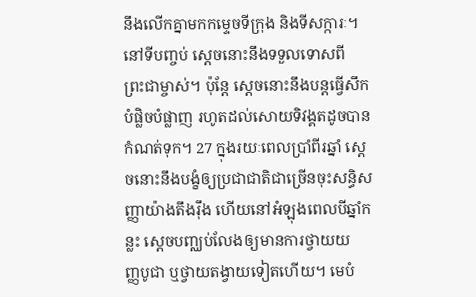នឹងលើកគ្នាមកកម្ទេចទី‌ក្រុង និងទីសក្ការៈ។ នៅទីបញ្ចប់ ស្តេចនោះនឹងទទួលទោសពីព្រះ‌ជាម្ចាស់។ ប៉ុន្តែ ស្តេចនោះនឹងបន្តធ្វើសឹកបំផ្លិច‌បំផ្លាញ រហូតដល់សោយទិវង្គតដូចបានកំណត់ទុក។ 27 ក្នុង‌រយៈពេលប្រាំពីរឆ្នាំ ស្តេចនោះនឹងបង្ខំឲ្យប្រជា‌ជាតិជាច្រើនចុះសន្ធិ‌សញ្ញាយ៉ាងតឹង‌រ៉ឹង ហើយនៅអំឡុងពេលបីឆ្នាំកន្លះ ស្តេចបញ្ឈប់លែងឲ្យមានការថ្វាយយញ្ញ‌បូជា ឬថ្វាយតង្វាយទៀតហើយ។ មេបំ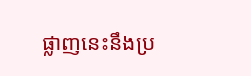ផ្លាញនេះនឹងប្រ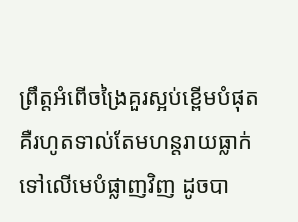ព្រឹត្តអំពើចង្រៃគួរស្អប់ខ្ពើមបំផុត គឺរហូតទាល់តែមហន្ត‌រាយធ្លាក់ទៅលើមេបំផ្លាញវិញ ដូចបា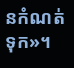នកំណត់ទុក»។